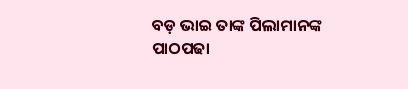ବଡ଼ ଭାଇ ତାଙ୍କ ପିଲାମାନଙ୍କ ପାଠପଢା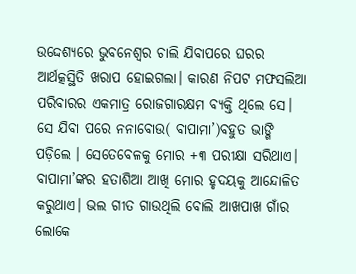ଉଦ୍ଦେଶ୍ୟରେ ଭୁବନେଶ୍ୱର ଚାଲି ଯିବାପରେ ଘରର ଆର୍ଥତ୍କସ୍ଥିତି ଖରାପ ହୋଇଗଲା। କାରଣ ନିପଟ ମଫସଲିଆ ପରିବାରର ଏକମାତ୍ର ରୋଜଗାରକ୍ଷମ ବ୍ୟକ୍ତି ଥିଲେ ସେ। ସେ ଯିବା ପରେ ନନାବୋଉ( ବାପାମା’)ବହୁତ ଭାଙ୍ଗି ପଡ଼ିଲେ । ସେତେବେଳକୁ ମୋର +୩ ପରୀକ୍ଷା ସରିଥାଏ। ବାପାମା’ଙ୍କର ହତାଶିଆ ଆଖି ମୋର ହୃଦୟକୁ ଆନ୍ଦୋଳିତ କରୁଥାଏ। ଭଲ ଗୀତ ଗାଉଥିଲି ବୋଲି ଆଖପାଖ ଗାଁର ଲୋକେ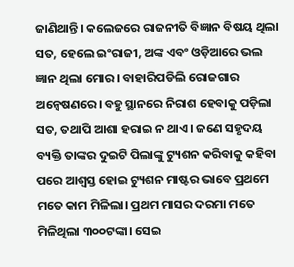ଜାଣିଥାନ୍ତି। କଲେଜରେ ରାଜନୀତି ବିଜ୍ଞାନ ବିଷୟ ଥିଲା ସତ, ହେଲେ ଇଂରାଜୀ, ଅଙ୍କ ଏବଂ ଓଡ଼ିଆରେ ଭଲ ଜ୍ଞାନ ଥିଲା ମୋର। ବାହାରିପଡିଲି ରୋଜଗାର ଅନ୍ବେଷଣରେ। ବହୁ ସ୍ଥାନରେ ନିରାଶ ହେବାକୁ ପଡ଼ିଲା ସତ, ତଥାପି ଆଶା ହରାଇ ନ ଥାଏ। ଜଣେ ସହୃଦୟ ବ୍ୟକ୍ତି ତାଙ୍କର ଦୁଇଟି ପିଲାଙ୍କୁ ଟ୍ୟୁଶନ କରିବାକୁ କହିବା ପରେ ଆଶ୍ୱସ୍ତ ହୋଇ ଟ୍ୟୁଶନ ମାଷ୍ଟର ଭାବେ ପ୍ରଥମେ ମତେ କାମ ମିଳିଲା। ପ୍ରଥମ ମାସର ଦରମା ମତେ ମିଳିଥିଲା ୩୦୦ଟଙ୍କା। ସେଇ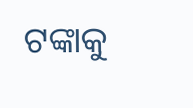ଟଙ୍କାକୁ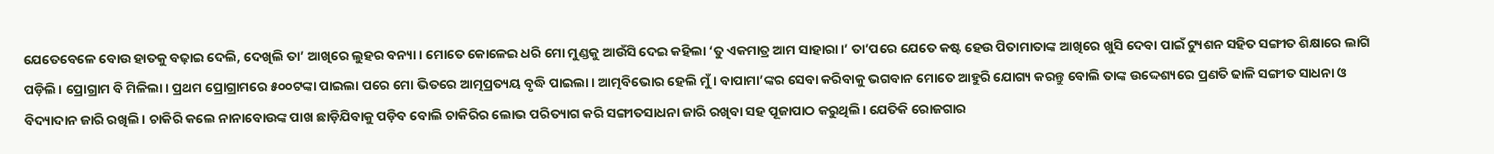ଯେତେବେଳେ ବୋଉ ହାତକୁ ବଢ଼ାଇ ଦେଲି, ଦେଖିଲି ତା’ ଆଖିରେ ଲୁହର ବନ୍ୟା। ମୋତେ କୋଳେଇ ଧରି ମୋ ମୁଣ୍ଡକୁ ଆଉଁସି ଦେଇ କହିଲା ‘ତୁ ଏକମାତ୍ର ଆମ ସାହାରା।’ ତା’ପରେ ଯେତେ କଷ୍ଟ ହେଉ ପିତାମାତାଙ୍କ ଆଖିରେ ଖୁସି ଦେବା ପାଇଁ ଟ୍ୟୁଶନ ସହିତ ସଙ୍ଗୀତ ଶିକ୍ଷାରେ ଲାଗି ପଡ଼ିଲି। ପ୍ରୋଗ୍ରାମ ବି ମିଳିଲା। ପ୍ରଥମ ପ୍ରୋଗ୍ରାମରେ ୫୦୦ଟଙ୍କା ପାଇଲା ପରେ ମୋ ଭିତରେ ଆତ୍ମପ୍ରତ୍ୟୟ ବୃଦ୍ଧି ପାଇଲା । ଆତ୍ମବିଭୋର ହେଲି ମୁଁ । ବାପାମା’ଙ୍କର ସେବା କରିବାକୁ ଭଗବାନ ମୋତେ ଆହୁରି ଯୋଗ୍ୟ କରନ୍ତୁ ବୋଲି ତାଙ୍କ ଉଦ୍ଦେଶ୍ୟରେ ପ୍ରଣତି ଢାଳି ସଙ୍ଗୀତ ସାଧନା ଓ ବିଦ୍ୟାଦାନ ଜାରି ରଖିଲି। ଚାକିରି କଲେ ନାନାବୋଉଙ୍କ ପାଖ ଛାଡ଼ିଯିବାକୁ ପଡ଼ିବ ବୋଲି ଚାକିରିର ଲୋଭ ପରିତ୍ୟାଗ କରି ସଙ୍ଗୀତସାଧନା ଜାରି ରଖିବା ସହ ପୂଜାପାଠ କରୁଥିଲି। ଯେତିକି ରୋଜଗାର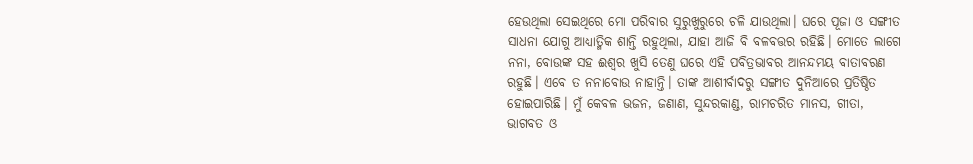ହେଉଥିଲା ସେଇଥିରେ ମୋ ପରିବାର ସୁରୁଖୁରୁରେ ଚଳି ଯାଉଥିଲା। ଘରେ ପୂଜା ଓ ସଙ୍ଗୀତ ସାଧନା ଯୋଗୁ ଆଧ୍ୟାତ୍ମିକ ଶାନ୍ତି ରହୁଥିଲା, ଯାହା ଆଜି ବି ବଳବତ୍ତର ରହିଛି। ମୋତେ ଲାଗେ ନନା, ବୋଉଙ୍କ ସହ ଈଶ୍ୱର ଖୁସି ତେଣୁ ଘରେ ଏହି ପବିତ୍ରଭାବର ଆନନ୍ଦମୟ ବାତାବରଣ ରହୁଛି। ଏବେ ତ ନନାବୋଉ ନାହାନ୍ତି। ତାଙ୍କ ଆଶୀର୍ବାଦରୁ ସଙ୍ଗୀତ ଦୁନିଆରେ ପ୍ରତିଷ୍ଠିତ ହୋଇପାରିଛି। ମୁଁ କେବଳ ଭଜନ, ଜଣାଣ, ସୁନ୍ଦରକାଣ୍ଡ, ରାମଚରିତ ମାନସ, ଗୀତା, ଭାଗବତ ଓ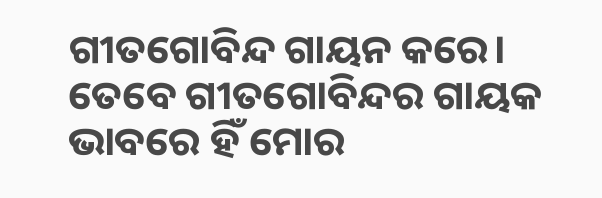ଗୀତଗୋବିନ୍ଦ ଗାୟନ କରେ। ତେବେ ଗୀତଗୋବିନ୍ଦର ଗାୟକ ଭାବରେ ହିଁ ମୋର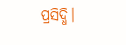ପ୍ରସିଦ୍ଧି।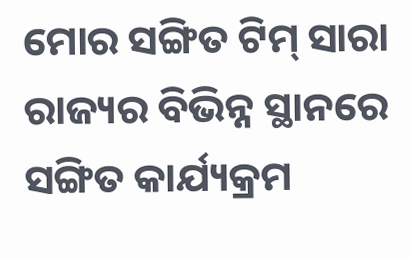ମୋର ସଙ୍ଗିତ ଟିମ୍ ସାରା ରାଜ୍ୟର ବିଭିନ୍ନ ସ୍ଥାନରେ ସଙ୍ଗିତ କାର୍ଯ୍ୟକ୍ରମ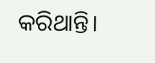କରିଥାନ୍ତି।